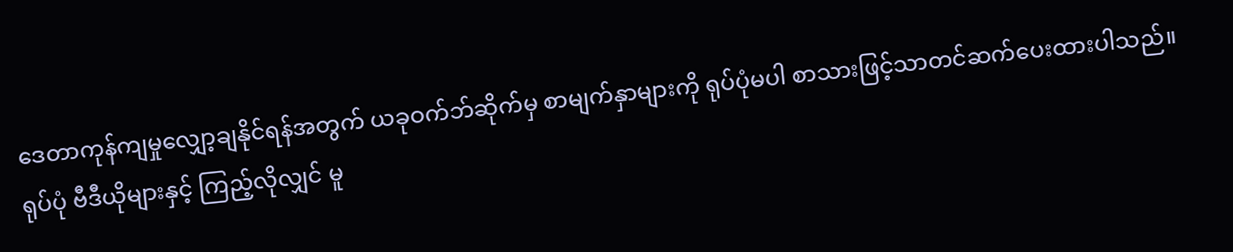ဒေတာကုန်ကျမှုလျှော့ချနိုင်ရန်အတွက် ယခုဝက်ဘ်ဆိုက်မှ စာမျက်နှာများကို ရုပ်ပုံမပါ စာသားဖြင့်သာတင်ဆက်ပေးထားပါသည်။ ရုပ်ပုံ ဗီဒီယိုများနှင့် ကြည့်လိုလျှင် မူ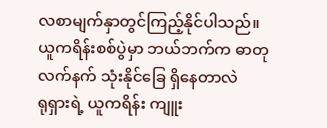လစာမျက်နှာတွင်ကြည့်နိုင်ပါသည်။
ယူကရိန်းစစ်ပွဲမှာ ဘယ်ဘက်က ဓာတုလက်နက် သုံးနိုင်ခြေ ရှိနေတာလဲ
ရုရှားရဲ့ ယူကရိန်း ကျူး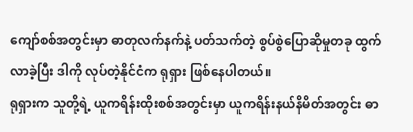ကျော်စစ်အတွင်းမှာ ဓာတုလက်နက်နဲ့ ပတ်သက်တဲ့ စွပ်စွဲပြောဆိုမှုတခု ထွက်လာခဲ့ပြီး ဒါကို လုပ်တဲ့နိုင်ငံက ရုရှား ဖြစ်နေပါတယ်။
ရုရှားက သူတို့ရဲ့ ယူကရိန်းထိုးစစ်အတွင်းမှာ ယူကရိန်းနယ်နိမိတ်အတွင်း ဓာ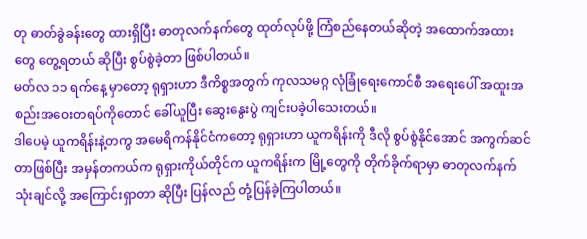တု ဓာတ်ခွဲခန်းတွေ ထားရှိပြီး ဓာတုလက်နက်တွေ ထုတ်လုပ်ဖို့ ကြံစည်နေတယ်ဆိုတဲ့ အထောက်အထားတွေ တွေ့ရတယ် ဆိုပြီး စွပ်စွဲခဲ့တာ ဖြစ်ပါတယ်။
မတ်လ ၁၁ ရက်နေ့ မှာတော့ ရုရှားဟာ ဒီကိစ္စအတွက် ကုလသမဂ္ဂ လုံခြုံရေးကောင်စီ အရေးပေါ် အထူးအစည်းအဝေးတရပ်ကိုတောင် ခေါ်ယူပြီး ဆွေးနွေးပွဲ ကျင်းပခဲ့ပါသေးတယ်။
ဒါပေမဲ့ ယူကရိန်းနဲ့တကွ အမေရိကန်နိုင်ငံကတော့ ရုရှားဟာ ယူကရိန်းကို ဒီလို စွပ်စွဲနိုင်အောင် အကွက်ဆင်တာဖြစ်ပြီး အမှန်တကယ်က ရုရှားကိုယ်တိုင်က ယူကရိန်းက မြို့တွေကို တိုက်ခိုက်ရာမှာ ဓာတုလက်နက် သုံးချင်လို့ အကြောင်းရှာတာ ဆိုပြီး ပြန်လည် တုံ့ပြန်ခဲ့ကြပါတယ်။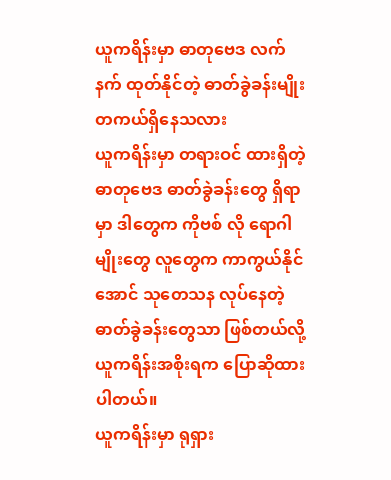ယူကရိန်းမှာ ဓာတုဗေဒ လက်နက် ထုတ်နိုင်တဲ့ ဓာတ်ခွဲခန်းမျိုး တကယ်ရှိနေသလား
ယူကရိန်းမှာ တရားဝင် ထားရှိတဲ့ ဓာတုဗေဒ ဓာတ်ခွဲခန်းတွေ ရှိရာမှာ ဒါတွေက ကိုဗစ် လို ရောဂါမျိုးတွေ လူတွေက ကာကွယ်နိုင်အောင် သုတေသန လုပ်နေတဲ့ ဓာတ်ခွဲခန်းတွေသာ ဖြစ်တယ်လို့ ယူကရိန်းအစိုးရက ပြောဆိုထားပါတယ်။
ယူကရိန်းမှာ ရုရှား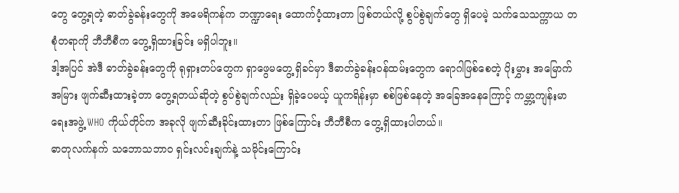တွေ တွေ့ရတဲ့ ဓာတ်ခွဲခန်းတွေကို အမေရိကန်က ဘဏ္ဍာရေး ထောက်ပံ့ထားတာ ဖြစ်တယ်လို့ စွပ်စွဲချက်တွေ ရှိပေမဲ့ သက်သေသက္ကာယ တစုံတရာကို ဘီဘီစီက တွေ့ရှိထားခြင်း မရှိပါဘူး။
ဒါ့အပြင် အဲဒီ ဓာတ်ခွဲခန်းတွေကို ရုရှားတပ်တွေက ရှာဖွေမတွေ့ ရှိခင်မှာ ဒီဓာတ်ခွဲခန်းဝန်ထမ်းတွေက ရောဂါဖြစ်စေတဲ့ ပိုးမွှား အမြောက်အမြား ဖျက်ဆီးထားခဲ့တာ တွေ့ရတယ်ဆိုတဲ့ စွပ်စွဲချက်လည်း ရှိခဲ့ပေမယ့် ယူကရိန်းမှာ စစ်ဖြစ်နေတဲ့ အခြေအနေကြောင့် ကမ္ဘာ့ကျန်းမာရေးအဖွဲ့ WHO ကိုယ်တိုင်က အခုလို ဖျက်ဆီးခိုင်းထားတာ ဖြစ်ကြောင်း ဘီဘီစီက တွေ့ရှိထားပါတယ်။
ဓာတုလက်နက် သဘောသဘာဝ ရှင်းလင်းချက်နဲ့ သမိုင်းကြောင်း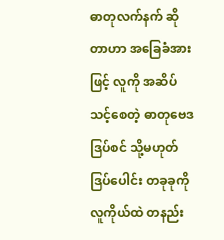ဓာတုလက်နက် ဆိုတာဟာ အခြေခံအားဖြင့် လူကို အဆိပ်သင့်စေတဲ့ ဓာတုဗေဒ ဒြပ်စင် သို့မဟုတ် ဒြပ်ပေါင်း တခုခုကို လူကိုယ်ထဲ တနည်း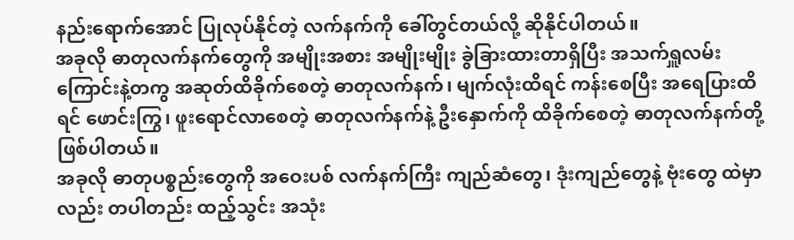နည်းရောက်အောင် ပြုလုပ်နိုင်တဲ့ လက်နက်ကို ခေါ်တွင်တယ်လို့ ဆိုနိုင်ပါတယ်။
အခုလို ဓာတုလက်နက်တွေကို အမျိုးအစား အမျိုးမျိုး ခွဲခြားထားတာရှိပြီး အသက်ရှူလမ်းကြောင်းနဲ့တကွ အဆုတ်ထိခိုက်စေတဲ့ ဓာတုလက်နက်၊ မျက်လုံးထိရင် ကန်းစေပြီး အရေပြားထိရင် ဖောင်းကြွ၊ ဖူးရောင်လာစေတဲ့ ဓာတုလက်နက်နဲ့ ဦးနှောက်ကို ထိခိုက်စေတဲ့ ဓာတုလက်နက်တို့ ဖြစ်ပါတယ်။
အခုလို ဓာတုပစ္စည်းတွေကို အဝေးပစ် လက်နက်ကြီး ကျည်ဆံတွေ၊ ဒုံးကျည်တွေနဲ့ ဗုံးတွေ ထဲမှာလည်း တပါတည်း ထည့်သွင်း အသုံး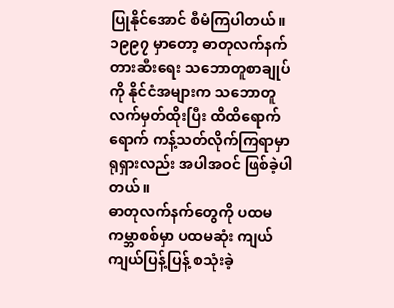ပြုနိုင်အောင် စီမံကြပါတယ်။
၁၉၉၇ မှာတော့ ဓာတုလက်နက် တားဆီးရေး သဘောတူစာချုပ်ကို နိုင်ငံအများက သဘောတူ လက်မှတ်ထိုးပြီး ထိထိရောက်ရောက် ကန့်သတ်လိုက်ကြရာမှာ ရုရှားလည်း အပါအဝင် ဖြစ်ခဲ့ပါတယ်။
ဓာတုလက်နက်တွေကို ပထမကမ္ဘာစစ်မှာ ပထမဆုံး ကျယ်ကျယ်ပြန့်ပြန့် စသုံးခဲ့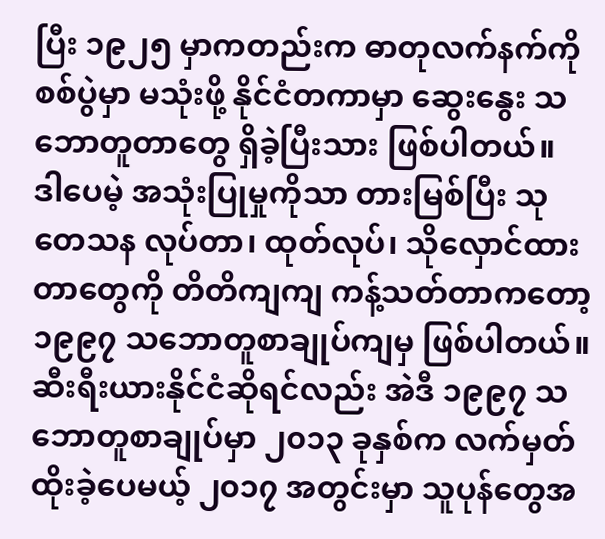ပြီး ၁၉၂၅ မှာကတည်းက ဓာတုလက်နက်ကို စစ်ပွဲမှာ မသုံးဖို့ နိုင်ငံတကာမှာ ဆွေးနွေး သဘောတူတာတွေ ရှိခဲ့ပြီးသား ဖြစ်ပါတယ်။
ဒါပေမဲ့ အသုံးပြုမှုကိုသာ တားမြစ်ပြီး သုတေသန လုပ်တာ၊ ထုတ်လုပ်၊ သိုလှောင်ထားတာတွေကို တိတိကျကျ ကန့်သတ်တာကတော့ ၁၉၉၇ သဘောတူစာချုပ်ကျမှ ဖြစ်ပါတယ်။
ဆီးရီးယားနိုင်ငံဆိုရင်လည်း အဲဒီ ၁၉၉၇ သဘောတူစာချုပ်မှာ ၂၀၁၃ ခုနှစ်က လက်မှတ်ထိုးခဲ့ပေမယ့် ၂၀၁၇ အတွင်းမှာ သူပုန်တွေအ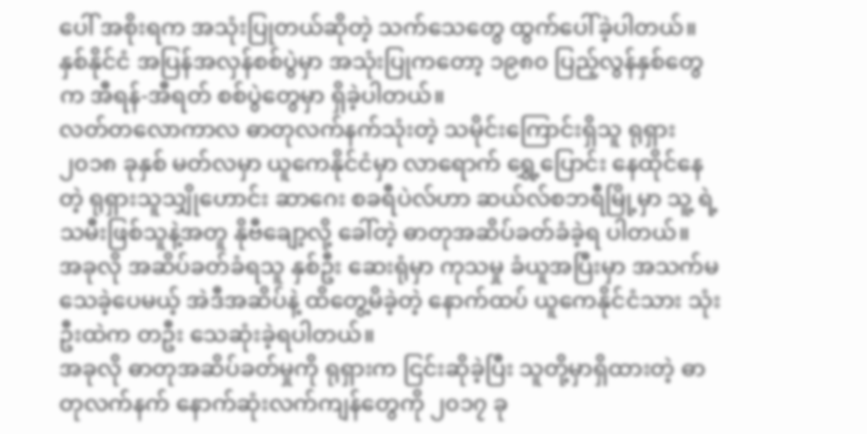ပေါ် အစိုးရက အသုံးပြုတယ်ဆိုတဲ့ သက်သေတွေ ထွက်ပေါ်ခဲ့ပါတယ်။
နှစ်နိုင်ငံ အပြန်အလှန်စစ်ပွဲမှာ အသုံးပြုကတော့ ၁၉၈၀ ပြည့်လွန်နှစ်တွေက အီရန်-အီရတ် စစ်ပွဲတွေမှာ ရှိခဲ့ပါတယ်။
လတ်တလောကာလ ဓာတုလက်နက်သုံးတဲ့ သမိုင်းကြောင်းရှိသူ ရုရှား
၂၀၁၈ ခုနှစ် မတ်လမှာ ယူကေနိုင်ငံမှာ လာရောက် ရွှေ့ပြောင်း နေထိုင်နေတဲ့ ရုရှားသူသျှိုဟောင်း ဆာဂေး စခရီပဲလ်ဟာ ဆယ်လ်စဘရီမြို့မှာ သူ့ ရဲ့ သမီးဖြစ်သူနဲ့အတူ နိုဗီချော့လို့ ခေါ်တဲ့ ဓာတုအဆိပ်ခတ်ခံခဲ့ရ ပါတယ်။
အခုလို အဆိပ်ခတ်ခံရသူ နှစ်ဦး ဆေးရုံမှာ ကုသမှု ခံယူအပြီးမှာ အသက်မသေခဲ့ပေမယ့် အဲဒီအဆိပ်နဲ့ ထိတွေ့မိခဲ့တဲ့ နောက်ထပ် ယူကေနိုင်ငံသား သုံးဦးထဲက တဦး သေဆုံးခဲ့ရပါတယ်။
အခုလို ဓာတုအဆိပ်ခတ်မှုကို ရုရှားက ငြင်းဆိုခဲ့ပြီး သူတို့မှာရှိထားတဲ့ ဓာတုလက်နက် နောက်ဆုံးလက်ကျန်တွေကို ၂၀၁၇ ခု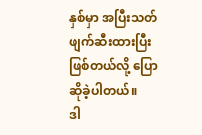နှစ်မှာ အပြီးသတ် ဖျက်ဆီးထားပြီး ဖြစ်တယ်လို့ ပြောဆိုခဲ့ပါတယ်။
ဒါ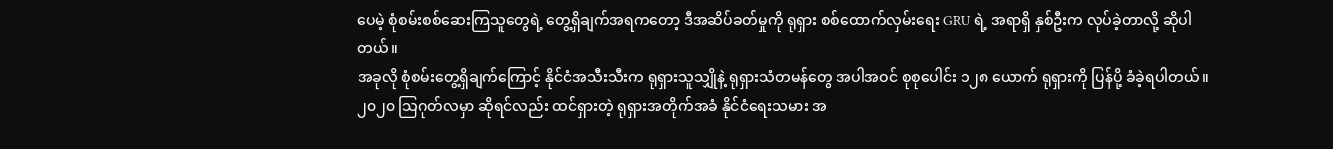ပေမဲ့ စုံစမ်းစစ်ဆေးကြသူတွေရဲ့ တွေ့ရှိချက်အရကတော့ ဒီအဆိပ်ခတ်မှုကို ရုရှား စစ်ထောက်လှမ်းရေး GRU ရဲ့ အရာရှိ နှစ်ဦးက လုပ်ခဲ့တာလို့ ဆိုပါတယ်။
အခုလို စုံစမ်းတွေ့ရှိချက်ကြောင့် နိုင်ငံအသီးသီးက ရုရှားသူသျှိုနဲ့ ရုရှားသံတမန်တွေ အပါအဝင် စုစုပေါင်း ၁၂၈ ယောက် ရုရှားကို ပြန်ပို့ ခံခဲ့ရပါတယ်။
၂၀၂၀ သြဂုတ်လမှာ ဆိုရင်လည်း ထင်ရှားတဲ့ ရုရှားအတိုက်အခံ နိုင်ငံရေးသမား အ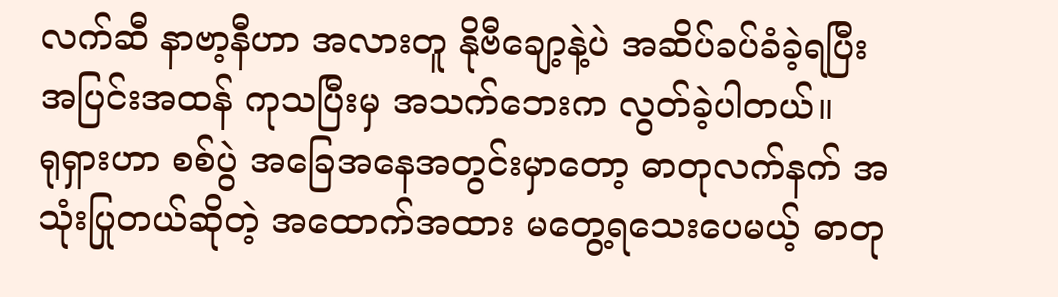လက်ဆီ နာဗာ့နီဟာ အလားတူ နိုဗီချော့နဲ့ပဲ အဆိပ်ခပ်ခံခဲ့ရပြီး အပြင်းအထန် ကုသပြီးမှ အသက်ဘေးက လွတ်ခဲ့ပါတယ်။
ရုရှားဟာ စစ်ပွဲ အခြေအနေအတွင်းမှာတော့ ဓာတုလက်နက် အသုံးပြုတယ်ဆိုတဲ့ အထောက်အထား မတွေ့ရသေးပေမယ့် ဓာတု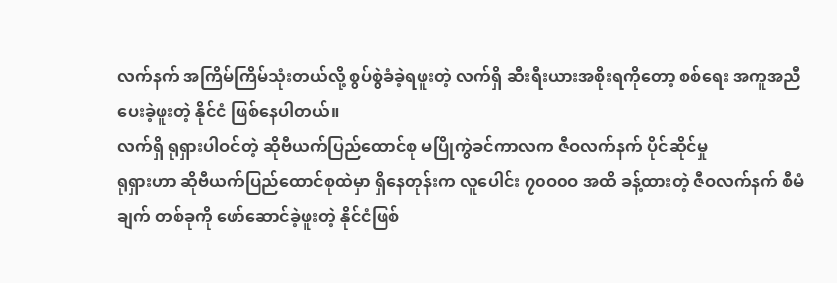လက်နက် အကြိမ်ကြိမ်သုံးတယ်လို့ စွပ်စွဲခံခဲ့ရဖူးတဲ့ လက်ရှိ ဆီးရီးယားအစိုးရကိုတော့ စစ်ရေး အကူအညီပေးခဲ့ဖူးတဲ့ နိုင်ငံ ဖြစ်နေပါတယ်။
လက်ရှိ ရုရှားပါဝင်တဲ့ ဆိုဗီယက်ပြည်ထောင်စု မပြိုကွဲခင်ကာလက ဇီဝလက်နက် ပိုင်ဆိုင်မှု
ရုရှားဟာ ဆိုဗီယက်ပြည်ထောင်စုထဲမှာ ရှိနေတုန်းက လူပေါင်း ၇၀ဝ၀ဝ အထိ ခန့်ထားတဲ့ ဇီဝလက်နက် စီမံချက် တစ်ခုကို ဖော်ဆောင်ခဲ့ဖူးတဲ့ နိုင်ငံဖြစ်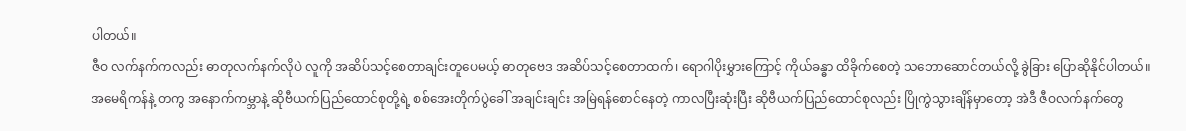ပါတယ်။
ဇီဝ လက်နက်ကလည်း ဓာတုလက်နက်လိုပဲ လူကို အဆိပ်သင့်စေတာချင်းတူပေမယ့် ဓာတုဗေဒ အဆိပ်သင့်စေတာထက်၊ ရောဂါပိုးမွှားကြောင့် ကိုယ်ခန္ဓာ ထိခိုက်စေတဲ့ သဘောဆောင်တယ်လို့ ခွဲခြား ပြောဆိုနိုင်ပါတယ်။
အမေရိကန်နဲ့ တကွ အနောက်ကမ္ဘာနဲ့ ဆိုဗီယက်ပြည်ထောင်စုတို့ရဲ့ စစ်အေးတိုက်ပွဲခေါ် အချင်းချင်း အမြဲရန်စောင်နေတဲ့ ကာလပြီးဆုံးပြီး ဆိုဗီယက်ပြည်ထောင်စုလည်း ပြိုကွဲသွားချိန်မှာတော့ အဲဒီ ဇီဝလက်နက်တွေ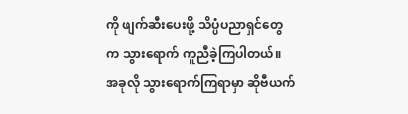ကို ဖျက်ဆီးပေးဖို့ သိပ္ပံပညာရှင်တွေက သွားရောက် ကူညီခဲ့ကြပါတယ်။
အခုလို သွားရောက်ကြရာမှာ ဆိုဗီယက်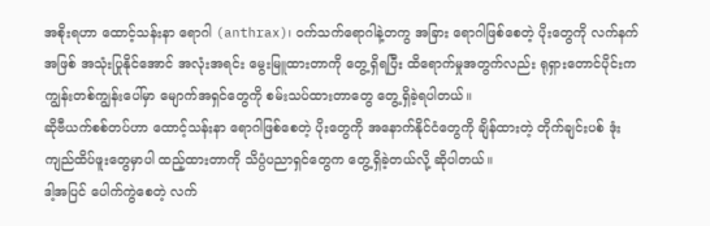အစိုးရဟာ ထောင့်သန်းနာ ရောဂါ (anthrax)၊ ဝက်သက်ရောဂါနဲ့တကွ အခြား ရောဂါဖြစ်စေတဲ့ ပိုးတွေကို လက်နက်အဖြစ် အသုံးပြုနိုင်အောင် အလုံးအရင်း မွေးမြူထားတာကို တွေ့ရှိရပြီး ထိရောက်မှုအတွက်လည်း ရုရှားတောင်ပိုင်းက ကျွန်းတစ်ကျွန်းပေါ်မှာ မျောက်အရှင်တွေကို စမ်းသပ်ထားတာတွေ တွေ့ရှိခဲ့ရပါတယ်။
ဆိုဗီယက်စစ်တပ်ဟာ ထောင့်သန်းနာ ရောဂါဖြစ်စေတဲ့ ပိုးတွေကို အနောက်နိုင်ငံတွေကို ချိန်ထားတဲ့ တိုက်ချင်းပစ် ဒုံးကျည်ထိပ်ဖူးတွေမှာပါ ထည့်ထားတာကို သိပ္ပံပညာရှင်တွေက တွေ့ရှိခဲ့တယ်လို့ ဆိုပါတယ်။
ဒါ့အပြင် ပေါက်ကွဲစေတဲ့ လက်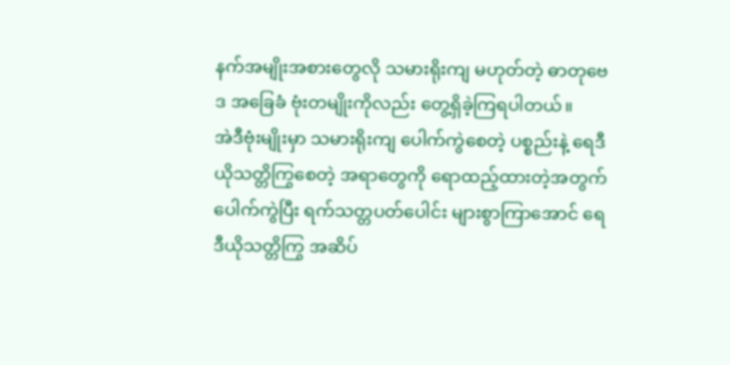နက်အမျိုးအစားတွေလို သမားရိုးကျ မဟုတ်တဲ့ ဓာတုဗေဒ အခြေခံ ဗုံးတမျိုးကိုလည်း တွေ့ရှိခဲ့ကြရပါတယ်။
အဲဒီဗုံးမျိုးမှာ သမားရိုးကျ ပေါက်ကွဲစေတဲ့ ပစ္စည်းနဲ့ ရေဒီယိုသတ္တိကြွစေတဲ့ အရာတွေကို ရောထည့်ထားတဲ့အတွက် ပေါက်ကွဲပြီး ရက်သတ္တပတ်ပေါင်း များစွာကြာအောင် ရေဒီယိုသတ္တိကြွ အဆိပ်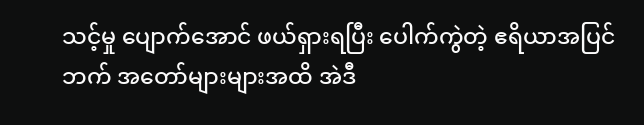သင့်မှု ပျောက်အောင် ဖယ်ရှားရပြီး ပေါက်ကွဲတဲ့ ဧရိယာအပြင်ဘက် အတော်များများအထိ အဲဒီ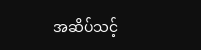အဆိပ်သင့်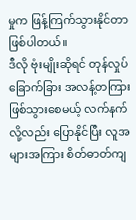မှုက ဖြန့်ကြက်သွားနိုင်တာ ဖြစ်ပါတယ်။
ဒီလို ဗုံးမျိုးဆိုရင် တုန်လှုပ်ခြောက်ခြား အလန့်တကြား ဖြစ်သွားစေမယ့် လက်နက်လို့လည်း ပြောနိုင်ပြီး လူအများအကြား စိတ်ဓာတ်ကျ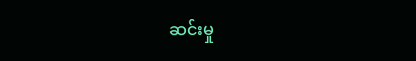ဆင်းမှု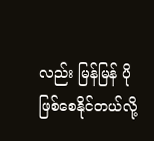လည်း မြန်မြန် ပိုဖြစ်စေနိုင်တယ်လို့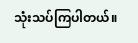သုံးသပ်ကြပါတယ်။